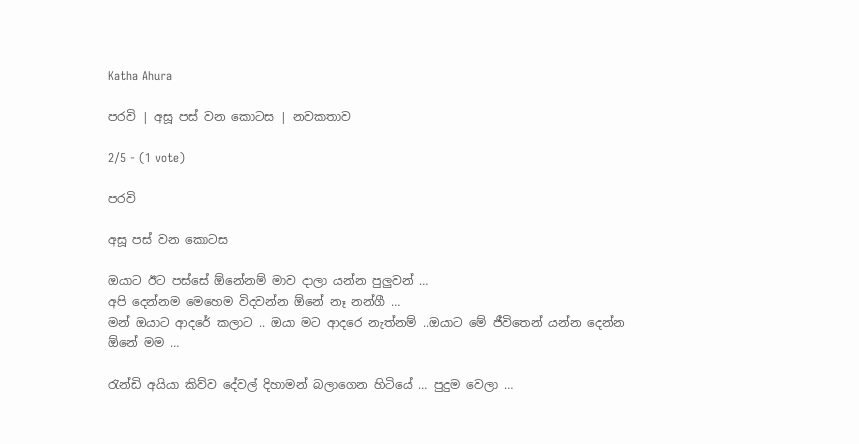Katha Ahura

පරවි | අසූ පස් වන කොටස | නවකතාව

2/5 - (1 vote)

පරවි

අසූ පස් වන කොටස

ඔයාට ඊට පස්සේ ඕනේනම් මාව දාලා යන්න පුලුවන් …
අපි දෙන්නම මෙහෙම විදවන්න ඕනේ නෑ නන්ගී …
මන් ඔයාට ආදරේ කලාට .. ඔයා මට ආදරෙ නැත්නම් ..ඔයාට මේ ජීවිතෙන් යන්න දෙන්න ඕනේ මම …

රැන්ඩි අයියා කිව්ව දේවල් දිහාමන් බලාගෙන හිටියේ … පුදුම වෙලා …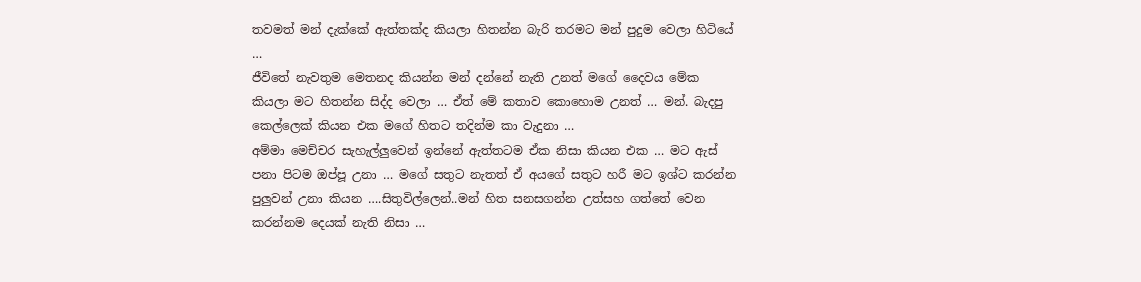තවමත් මන් දැක්කේ ඇත්තක්ද කියලා හිතන්න බැරි තරමට මන් පුදුම වෙලා හිටියේ …
ජීවිතේ නැවතුම මෙතනද කියන්න මන් දන්නේ නැති උනත් මගේ දෛවය මේක කියලා මට හිතන්න සිද්ද වෙලා … ඒත් මේ කතාව කොහොම උනත් … මන්. බැදපු කෙල්ලෙක් කියන එක මගේ හිතට තදින්ම කා වැදුනා …
අම්මා මෙච්චර සැහැල්ලුවෙන් ඉන්නේ ඇත්තටම ඒක නිසා කියන එක … මට ඇස් පනා පිටම ඔප්පූ උනා … මගේ සතුට නැතත් ඒ අයගේ සතුට හරී මට ඉශ්ට කරන්න පුලුවන් උනා කියන ….සිතුවිල්ලෙන්..මන් හිත සනසගන්න උත්සහ ගත්තේ වෙන කරන්නම දෙයක් නැති නිසා …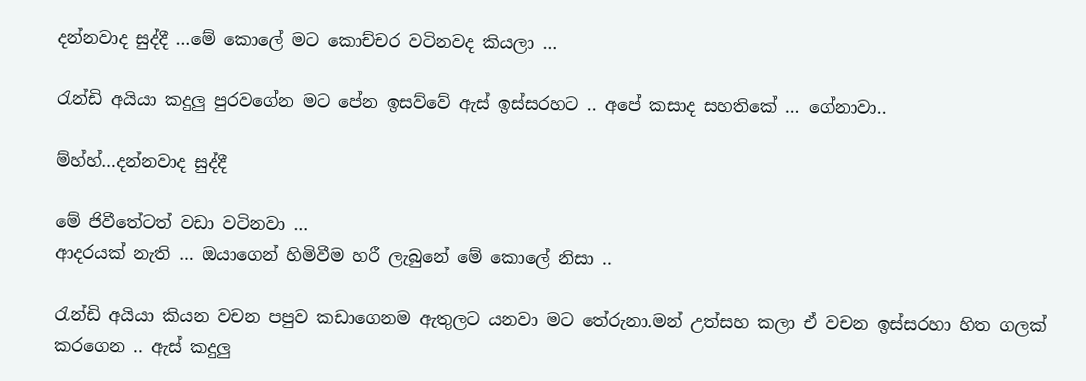දන්නවාද සුද්දී …මේ කොලේ මට කොච්චර වටිනවද කියලා …

රැන්ඩි අයියා කදුලු පුරවගේන මට පේන ඉසව්වේ ඇස් ඉස්සරහට .. අපේ කසාද සහතිකේ … ගේනාවා..

ම්හ්හ්…දන්නවාද සුද්දී

මේ ජිවීතේටත් වඩා වටිනවා …
ආදරයක් නැති … ඔයාගෙන් හිමිවීම හරී ලැබුනේ මේ කොලේ නිසා ..

රැන්ඩි අයියා කියන වචන පපුව කඩාගෙනම ඇතුලට යනවා මට තේරුනා.මන් උත්සහ කලා ඒ වචන ඉස්සරහා හිත ගලක් කරගෙන .. ඇස් කදුලු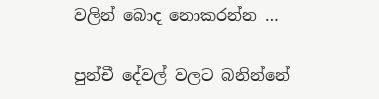වලින් බොද නොකරන්න …

පුන්චී දේවල් වලට බනින්නේ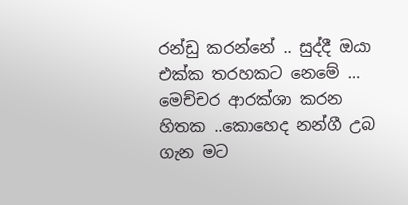රන්ඩු කරන්නේ .. සුද්දී ඔයා එක්ක තරහකට නෙමේ …
මෙච්චර ආරක්ශා කරන හිතක ..කොහෙද නන්ගී උබ ගැන මට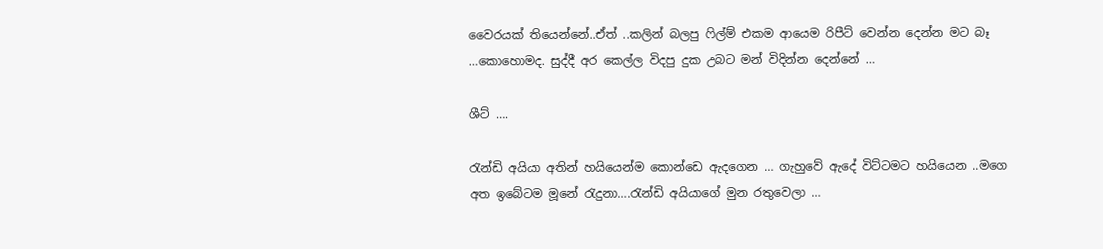වෛරයක් තියෙන්නේ..ඒත් ..කලින් බලපු ෆිල්ම් එකම ආයෙම රිපීට් වෙන්න දෙන්න මට බෑ …කොහොමද. සුද්දී අර කෙල්ල විදපු දුක උබට මන් විදින්න දෙන්නේ …

ශීට් ….

රැන්ඩි අයියා අතින් හයියෙන්ම කොන්ඩෙ ඇදගෙන … ගැහුවේ ඇදේ විට්ටමට හයියෙන ..මගෙ අත ඉබේටම මූනේ රැදුනා….රැන්ඩි අයියාගේ මුන රතුවෙලා …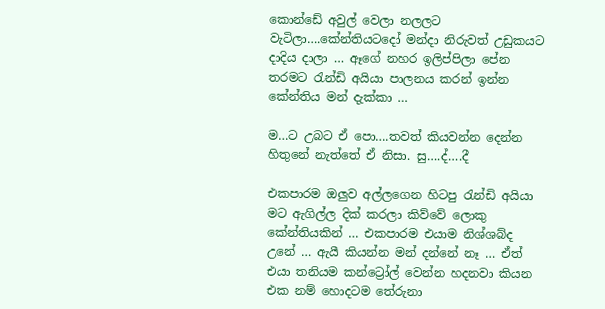කොන්ඩේ අවුල් වෙලා නලලට වැටිලා….කේන්තියටදෝ මන්දා නිරුවත් උඩුකයට දාදිය දාලා … ඈගේ නහර ඉලිප්පිලා පේන තරමට රැන්ඩි අයියා පාලනය කරන් ඉන්න කේන්තිය මන් දැක්කා …

ම…ට උබට ඒ පො….තවත් කියවන්න දෙන්න හිතුනේ නැත්තේ ඒ නිසා. සු….ද්….දී

එකපාරම ඔලුව අල්ලගෙන හිටපු රැන්ඩි අයියා මට ඇගිල්ල දික් කරලා කිව්වේ ලොකු කේන්තියකින් … එකපාරම එයාම නිශ්ශබ්ද උනේ … ඇයී කියන්න මන් දන්නේ නෑ … ඒත් එයා තනියම කන්ට්‍රෝල් වෙන්න හදනවා කියන එක නම් හොදටම තේරුනා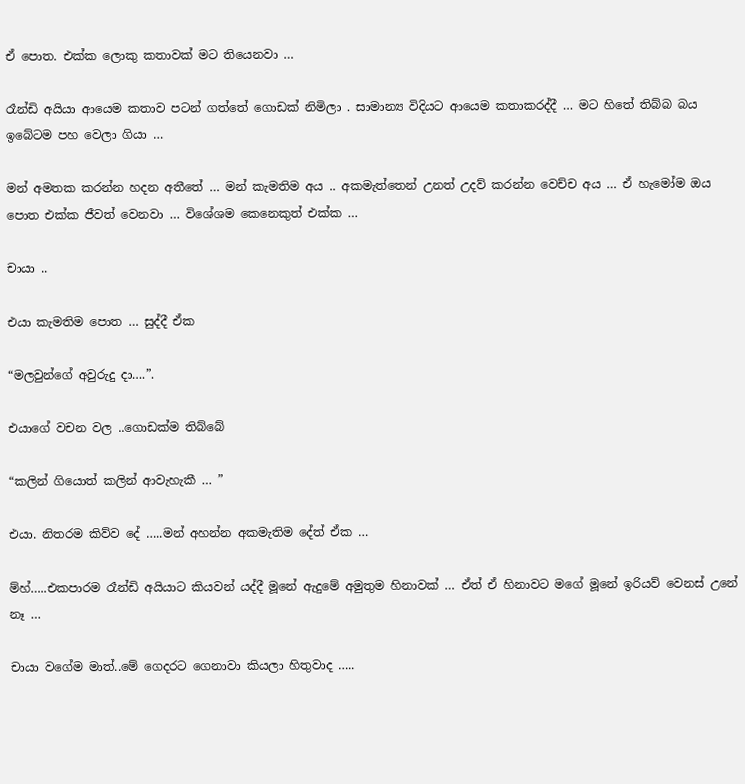ඒ පොත. එක්ක ලොකු කතාවක් මට තියෙනවා …

රෑන්ඩි අයියා ආයෙම කතාව පටන් ගත්තේ ගොඩක් නිමිලා . සාමාන්‍ය විදියට ආයෙම කතාකරද්දී … මට හිතේ තිබ්බ බය ඉබේටම පහ වෙලා ගියා …

මන් අමතක කරන්න හදන අතීතේ … මන් කැමතිම අය .. අකමැත්තෙන් උනත් උදව් කරන්න වෙච්ච අය … ඒ හැමෝම ඔය පොත එක්ක ජීවත් වෙනවා … විශේශම කෙනෙකුත් එක්ක …

චායා ..

එයා කැමතිම පොත … සුද්දී ඒක

“මලවුන්ගේ අවුරුදු දා….”.

එයාගේ වචන වල ..ගොඩක්ම තිබ්බේ

“කලින් ගියොත් කලින් ආවැහැකී … ”

එයා. නිතරම කිව්ව දේ …..මන් අහන්න අකමැතිම දේත් ඒක …

ම්හ්…..එකපාරම රෑන්ඩි අයියාට කියවන් යද්දී මූනේ ඇදුමේ අමුතුම හිනාවක් … ඒත් ඒ හිනාවට මගේ මූනේ ඉරියව් වෙනස් උනේ නෑ …

චායා වගේම මාත්..මේ ගෙදරට ගෙනාවා කියලා හිතුවාද …..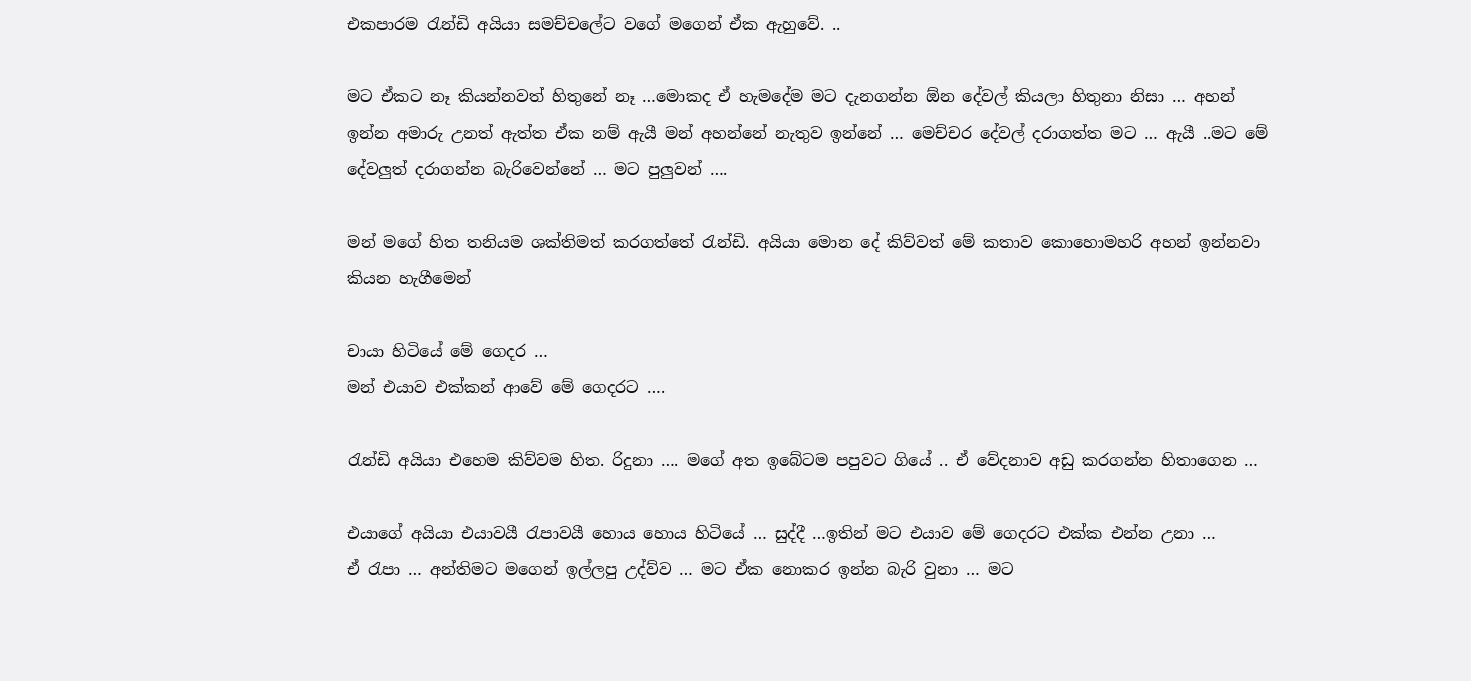එකපාරම රැන්ඩි අයියා සමච්චලේට වගේ මගෙන් ඒක ඇහුවේ. ..

මට ඒකට නෑ කියන්නවත් හිතුනේ නෑ …මොකද ඒ හැමදේම මට දැනගන්න ඕන දේවල් කියලා හිතුනා නිසා … අහන් ඉන්න අමාරු උනත් ඇත්ත ඒක නම් ඇයී මන් අහන්නේ නැතුව ඉන්නේ … මෙච්චර දේවල් දරාගත්ත මට … ඇයී ..මට මේ දේවලුත් දරාගන්න බැරිවෙන්නේ … මට පුලුවන් ….

මන් මගේ හිත තනියම ශක්තිමත් කරගත්තේ රැන්ඩි. අයියා මොන දේ කිව්වත් මේ කතාව කොහොමහරි අහන් ඉන්නවා කියන හැගීමෙන්

චායා හිටියේ මේ ගෙදර …
මන් එයාව එක්කන් ආවේ මේ ගෙදරට ….

රැන්ඩි අයියා එහෙම කිව්වම හිත. රිදුනා …. මගේ අත ඉබේටම පපුවට ගියේ .. ඒ වේදනාව අඩු කරගන්න හිතාගෙන …

එයාගේ අයියා එයාවයී රැපාවයී හොය හොය හිටියේ … සුද්දී …ඉතින් මට එයාව මේ ගෙදරට එක්ක එන්න උනා …
ඒ රැපා … අන්තිමට මගෙන් ඉල්ලපු උද්ව්ව … මට ඒක නොකර ඉන්න බැරි වුනා … මට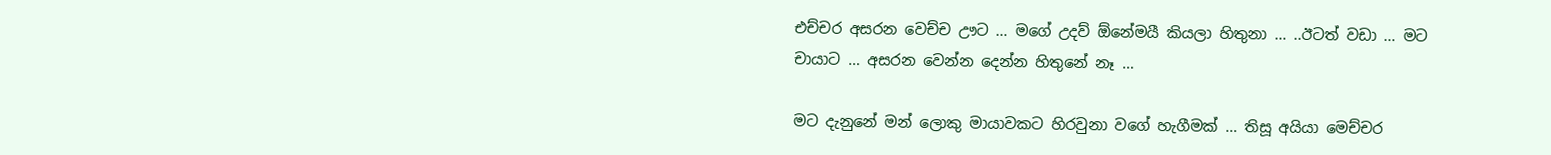එච්චර අසරන වෙච්ච ඌට … මගේ උදව් ඕනේමයී කියලා හිතුනා … ..ඊටත් වඩා … මට චායාට … අසරන වෙන්න දෙන්න හිතුනේ නෑ …

මට දැනුනේ මන් ලොකු මායාවකට හිරවුනා වගේ හැගීමක් … තිසූ අයියා මෙච්චර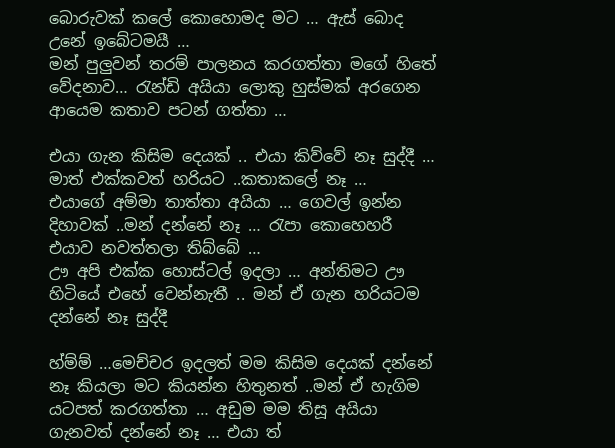බොරුවක් කලේ කොහොමද මට … ඇස් බොද උනේ ඉබේටමයී …
මන් පුලුවන් තරම් පාලනය කරගත්තා මගේ හිතේ වේදනාව… රැන්ඩි අයියා ලොකු හුස්මක් අරගෙන ආයෙම කතාව පටන් ගත්තා …

එයා ගැන කිසිම දෙයක් .. එයා කිව්වේ නෑ සුද්දී … මාත් එක්කවත් හරියට ..කතාකලේ නෑ …
එයාගේ අම්මා තාත්තා අයියා … ගෙවල් ඉන්න දිහාවක් ..මන් දන්නේ නෑ … රැපා කොහෙහරී එයාව නවත්තලා තිබ්බේ …
ඌ අපි එක්ක හොස්ටල් ඉදලා … අන්තිමට ඌ හිටියේ එහේ වෙන්නැතී .. මන් ඒ ගැන හරියටම දන්නේ නෑ සුද්දී

හ්ම්ම් …මෙච්චර ඉදලත් මම කිසිම දෙයක් දන්නේ නෑ කියලා මට කියන්න හිතුනත් ..මන් ඒ හැගිම යටපත් කරගත්තා … අඩුම මම තිසූ අයියා ගැනවත් දන්නේ නෑ … එයා ත්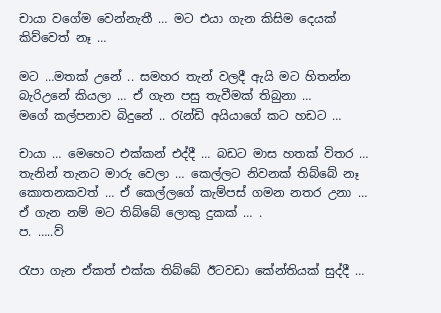චායා වගේම වෙන්නැතී … මට එයා ගැන කිසිම දෙයක් කිව්වෙත් නෑ …

මට …මතක් උනේ .. සමහර තැන් වලදී ඇයි මට හිතන්න බැරිඋනේ කියලා … ඒ ගැන පසු තැවීමක් තිබුනා …
මගේ කල්පනාව බිදුනේ .. රැන්ඩි අයියාගේ කට හඩට …

චායා … මෙහෙට එක්කන් එද්දී … බඩට මාස හතක් විතර … තැනින් තැනට මාරු වෙලා … කෙල්ලට නිවනක් තිබ්බේ නෑ කොතනකවත් … ඒ කෙල්ලගේ කැම්පස් ගමන නතර උනා … ඒ ගැන නම් මට තිබ්බේ ලොකු දුකක් … .
ප. …..ව්

රැපා ගැන ඒකත් එක්ක තිබ්බේ ඊටවඩා කේන්තියක් සුද්දී …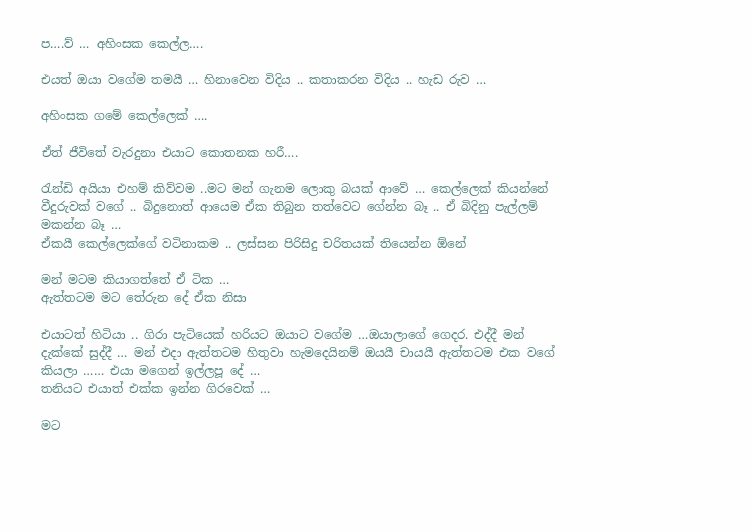ප….ව් … අහිංසක කෙල්ල….

එයත් ඔයා වගේම තමයී … හිනාවෙන විදිය .. කතාකරන විදිය .. හැඩ රුව …

අහිංසක ගමේ කෙල්ලෙක් ….

ඒත් ජීවිතේ වැරදුනා එයාට කොතනක හරී….

රැන්ඩි අයියා එහම් කිව්වම ..මට මන් ගැනම ලොකු බයක් ආවේ … කෙල්ලෙක් කියන්නේ වීදුරුවක් වගේ .. බිදුනොත් ආයෙම ඒක තිබුන තත්වෙට ගේන්න බෑ .. ඒ බිදිනු පැල්ලම් මකන්න බෑ …
ඒකයී කෙල්ලෙක්ගේ වටිනාකම .. ලස්සන පිරිසිදු චරිතයක් තියෙන්න ඕනේ

මන් මටම කියාගත්තේ ඒ ටික …
ඇත්තටම මට තේරුන දේ ඒක නිසා

එයාටත් හිටියා .. ගිරා පැටියෙක් හරියට ඔයාට වගේම …ඔයාලාගේ ගෙදර. එද්දී මන් දැක්කේ සුද්දී … මන් එදා ඇත්තටම හිතුවා හැමදෙයිනම් ඔයයී චායයී ඇත්තටම එක වගේ කියලා …… එයා මගෙන් ඉල්ලපූ දේ …
තනියට එයාත් එක්ක ඉන්න ගිරවෙක් …

මට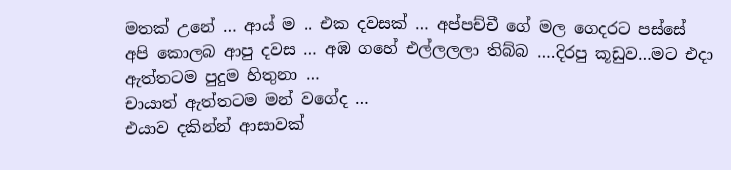මතක් උනේ … ආය් ම .. එක දවසක් … අප්පච්චී ගේ මල ගෙදරට පස්සේ අපි කොලබ ආපු දවස … අඹ ගහේ එල්ලලලා තිබ්බ ….දිරපු කූඩුව…මට එදා ඇත්තටම පුදුම හිතුනා …
චායාත් ඇත්තටම මන් වගේද …
එයාව දකින්න් ආසාවක්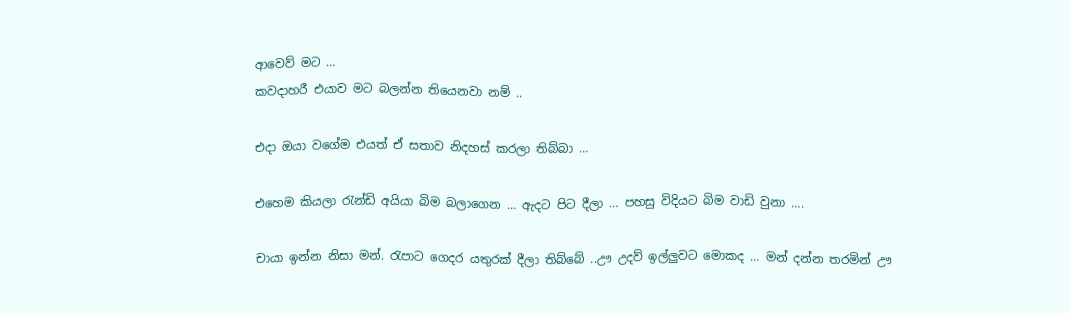ආවෙව් මට …
කවදාහරී එයාව මට බලන්න තියෙනවා නම් ..

එදා ඔයා වගේම එයත් ඒ සතාව නිදහස් කරලා තිබ්බා …

එහෙම කියලා රැන්ඩි අයියා බිම බලාගෙන … ඇදට පිට දීලා … පහසු විදියට බිම වාඩි වුනා ….

චායා ඉන්න නිසා මන්. රැපාට ගෙදර යතුරක් දීලා තිබ්බේ ..ඌ උදව් ඉල්ලුවට මොකද … මන් දන්න තරමින් ඌ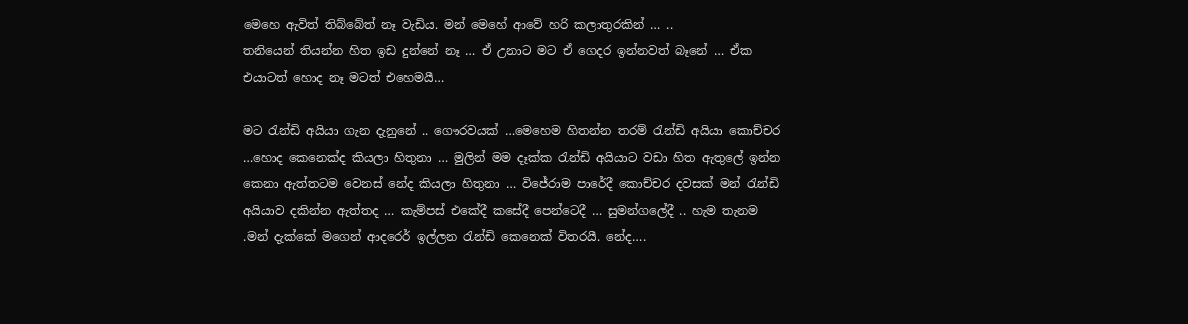මෙහෙ ඇවිත් තිබ්බේත් නෑ වැඩිය. මන් මෙහේ ආවේ හරි කලාතුරකින් … ..
තනියෙන් තියන්න හිත ඉඩ දුන්නේ නෑ … ඒ උනාට මට ඒ ගෙදර ඉන්නවත් බෑනේ … ඒක එයාටත් හොද නෑ මටත් එහෙමයී…

මට රැන්ඩි අයියා ගැන දැනුනේ .. ගෞරවයක් …මෙහෙම හිතන්න තරම් රැන්ඩි අයියා කොච්චර …හොද කෙනෙක්ද කියලා හිතුනා … මුලින් මම දෑක්ක රැන්ඩි අයියාට වඩා හිත ඇතුලේ ඉන්න කෙනා ඇත්තටම වෙනස් නේද කියලා හිතුනා … විජේරාම පාරේදී කොච්චර දවසක් මන් රැන්ඩි අයියාව දකින්න ඇත්තද … කැම්පස් එකේදී කසේදී පෙන්ටෙදී … සුමන්ගලේදී .. හැම තැනම .මන් දැක්කේ මගෙන් ආදරෙර් ඉල්ලන රැන්ඩි කෙනෙක් විතරයී. නේද….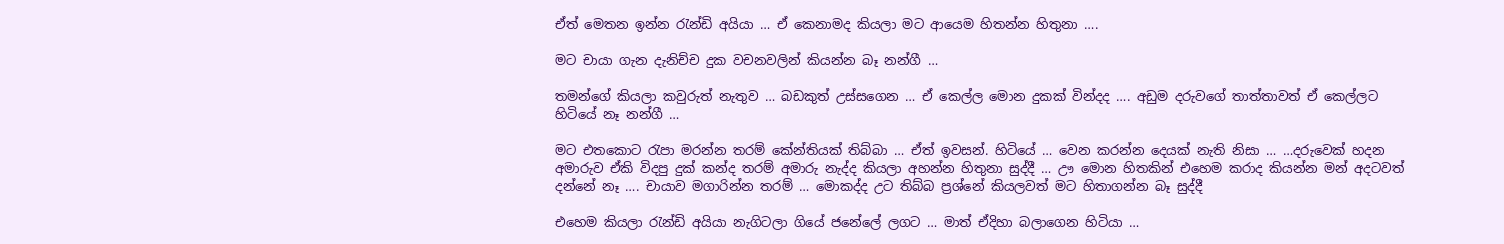ඒත් මෙතන ඉන්න රැන්ඩි අයියා … ඒ කෙනාමද කියලා මට ආයෙම හිතන්න හිතුනා ….

මට චායා ගැන දැනිච්ච දුක වචනවලින් කියන්න බෑ නන්ගී …

තමන්ගේ කියලා කවුරුත් නැතුව … බඩකුත් උස්සගෙන … ඒ කෙල්ල මොන දුකක් වින්දද …. අඩුම දරුවගේ තාත්තාවත් ඒ කෙල්ලට හිටියේ නෑ නන්ගී …

මට එතකොට රැපා මරන්න තරම් කේන්තියක් තිබ්බා … ඒත් ඉවසන්. හිටියේ … වෙන කරන්න දෙයක් නැති නිසා … …දරුවෙක් හදන අමාරුව ඒකි විදපු දුක් කන්ද තරම් අමාරු නැද්ද කියලා අහන්න හිතුනා සුද්දී … ඌ මොන හිතකින් එහෙම කරාද කියන්න මන් අදටවත් දන්නේ නෑ …. චායාව මගාරින්න තරම් … මොකද්ද උට තිබ්බ ප්‍රශ්නේ කියලවත් මට හිතාගන්න බෑ සුද්දී

එහෙම කියලා රැන්ඩි අයියා නැගිටලා ගියේ ජනේලේ ලගට … මාත් ඒදිහා බලාගෙන හිටියා …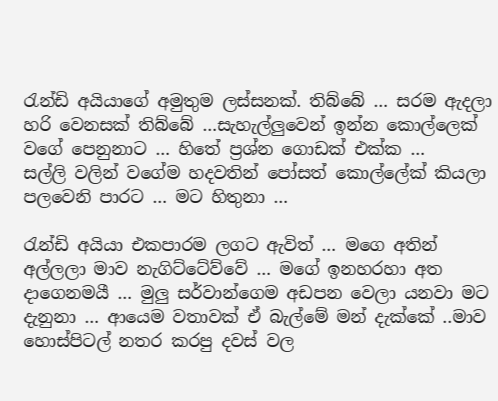රැන්ඩි අයියාගේ අමුතුම ලස්සනක්. තිබ්බේ … සරම ඇදලා හරි වෙනසක් තිබ්බේ …සැහැල්ලුවෙන් ඉන්න කොල්ලෙක් වගේ පෙනුනාට … හිතේ ප්‍රශ්න ගොඩක් එක්ක …
සල්ලි වලින් වගේම හදවතින් පෝසත් කොල්ලේක් කියලා පලවෙනි පාරට … මට හිතුනා …

රැන්ඩි අයියා එකපාරම ලගට ඇවිත් … මගෙ අතින් අල්ලලා මාව නැගිට්ටේව්වේ … මගේ ඉනහරහා අත දාගෙනමයී … මුලු සර්වාන්ගෙම අඩපන වෙලා යනවා මට දැනුනා … ආයෙම වතාවක් ඒ බැල්මේ මන් දැක්කේ ..මාව හොස්පිටල් නතර කරපු දවස් වල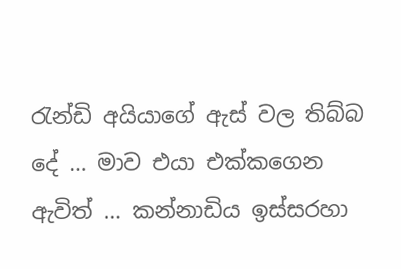රැන්ඩි අයියාගේ ඇස් වල තිබ්බ දේ … මාව එයා එක්කගෙන ඇවිත් … කන්නාඩිය ඉස්සරහා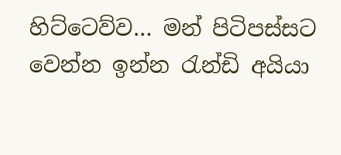හිට්ටෙව්ව… මන් පිටිපස්සට වෙන්න ඉන්න රැන්ඩි අයියා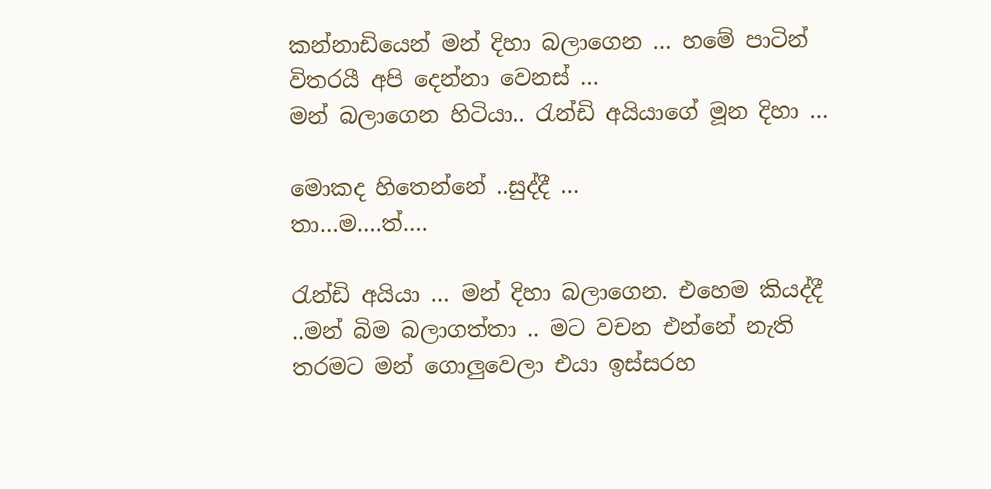කන්නාඩියෙන් මන් දිහා බලාගෙන … හමේ පාටින් විතරයී අපි දෙන්නා වෙනස් …
මන් බලාගෙන හිටියා.. රැන්ඩි අයියාගේ මූන දිහා …

මොකද හිතෙන්නේ ..සුද්දී …
තා…ම….ත්….

රැන්ඩි අයියා … මන් දිහා බලාගෙන. එහෙම කියද්දී ..මන් බිම බලාගත්තා .. මට වචන එන්නේ නැති තරමට මන් ගොලුවෙලා එයා ඉස්සරහ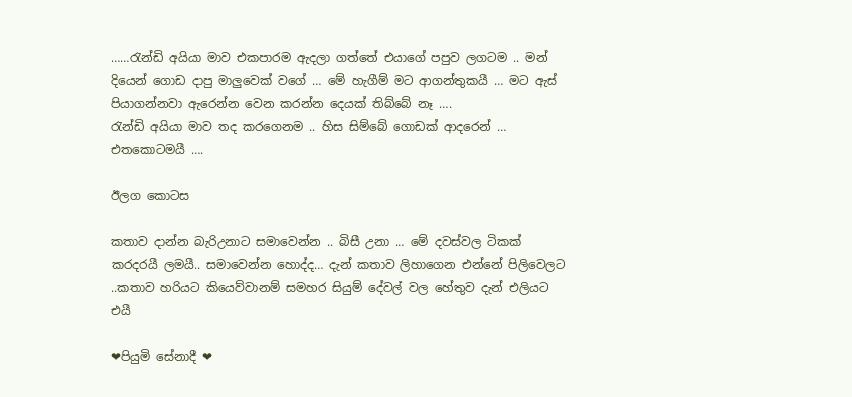……රැන්ඩි අයියා මාව එකපාරම ඇදලා ගත්තේ එයාගේ පපුව ලගටම .. මන් දියෙන් ගොඩ දාපු මාලුවෙක් වගේ … මේ හැගීම් මට ආගන්තුකයී … මට ඇස් පියාගන්නවා ඇරෙන්න වෙන කරන්න දෙයක් තිබ්බේ නෑ ….
රැන්ඩි අයියා මාව තද කරගෙනම .. හිස සිම්බේ ගොඩක් ආදරෙන් … එතකොටමයී ….

ඊලග කොටස

කතාව දාන්න බැරිඋනාට සමාවෙන්න .. බිසී උනා … මේ දවස්වල ටිකක් කරදරයී ලමයී.. සමාවෙන්න හොද්ද… දැන් කතාව ලිහාගෙන එන්නේ පිලිවෙලට ..කතාව හරියට කියෙව්වානම් සමහර සියුම් දේවල් වල හේතුව දැන් එලියට එයී

❤පියුමි සේනාදී ❤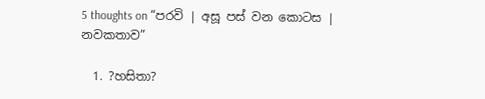5 thoughts on “පරවි | අසූ පස් වන කොටස | නවකතාව”

  1. ?හසිතා?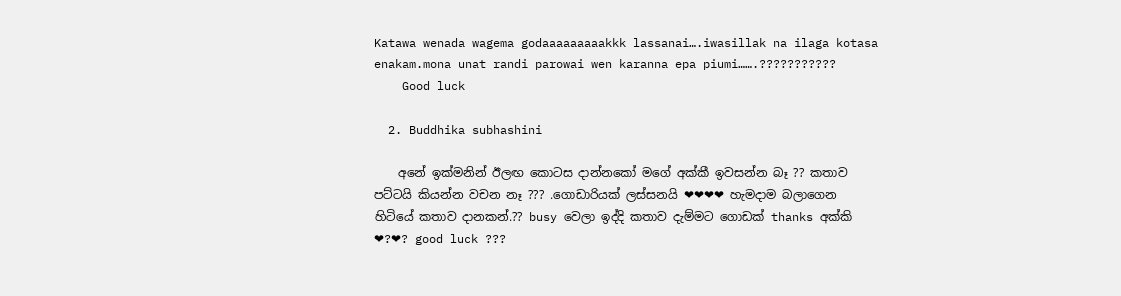Katawa wenada wagema godaaaaaaaaakkk lassanai….iwasillak na ilaga kotasa enakam.mona unat randi parowai wen karanna epa piumi…….???????????
    Good luck

  2. Buddhika subhashini

    අනේ ඉක්මනින් ඊලඟ කොටස දාන්නකෝ මගේ අක්කී ඉවසන්න බෑ ?? කතාව පට්ටයි කියන්න වචන නෑ ??? .ගොඩාරියක් ලස්සනයි ❤❤❤❤ හැමදාම බලාගෙන හිටියේ කතාව දානකන්.?? busy වෙලා ඉද්දි කතාව දැම්මට ගොඩක් thanks අක්කි ❤?❤? good luck ???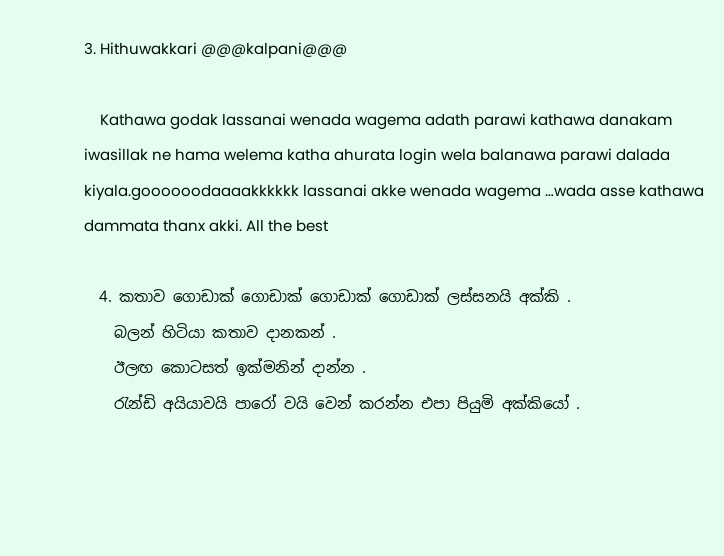3. Hithuwakkari @@@kalpani@@@

    Kathawa godak lassanai wenada wagema adath parawi kathawa danakam iwasillak ne hama welema katha ahurata login wela balanawa parawi dalada kiyala.goooooodaaaakkkkkk lassanai akke wenada wagema …wada asse kathawa dammata thanx akki. All the best

  4. කතාව ගොඩාක් ගොඩාක් ගොඩාක් ගොඩාක් ලස්සනයි අක්කි .
    බලන් හිටියා කතාව දානකන් .
    ඊලඟ කොටසත් ඉක්මනින් දාන්න .
    රැන්ඩි අයියාවයි පාරෝ වයි වෙන් කරන්න එපා පියුමි අක්කියෝ .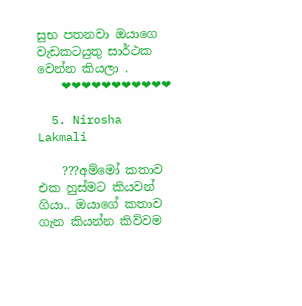සුභ පතනවා ඔයාගෙ වැඩකටයුතු සාර්ථක වෙන්න කියලා .
    ❤❤❤❤❤❤❤❤❤❤❤

  5. Nirosha Lakmali

    ???අම්මෝ කතාව එක හුස්මට කියවන් ගියා.. ඔයාගේ කතාව ගැන කියන්න කිව්වම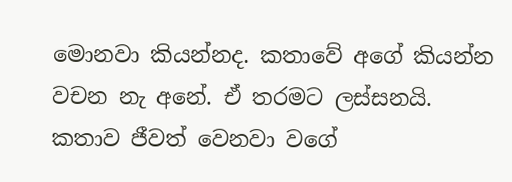මොනවා කියන්නද. කතාවේ අගේ කියන්න වචන නැ අනේ. ඒ තරමට ලස්සනයි. කතාව ජීවත් වෙනවා වගේ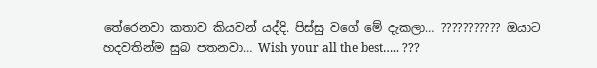තේරෙනවා කතාව කියවන් යද්දි. පිස්සු වගේ මේ දැකලා… ??????????? ඔයාට හදවතින්ම සුබ පතනවා… Wish your all the best….. ???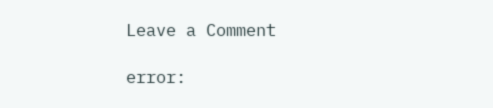Leave a Comment

error: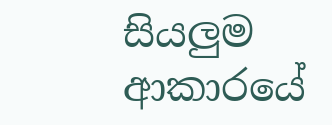සියලුම ආකාරයේ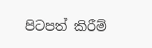පිටපත් කිරීම්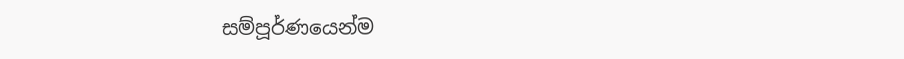සම්පූර්ණයෙන්ම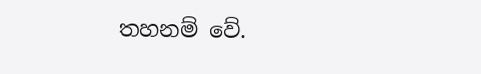තහනම් වේ.